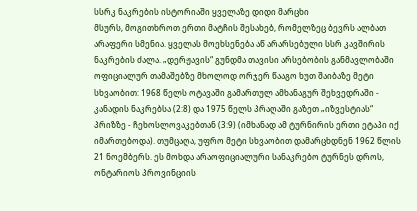სსრკ ნაკრების ისტორიაში ყველაზე დიდი მარცხი
მსურს, მოგითხროთ ერთი მატჩის შესახებ, რომელზეც ბევრს ალბათ არაფერი სმენია. ყველას მოეხსენება აწ არარსებული სსრ კავშირის ნაკრების ძალა. „დერჟავის“ გუნდმა თავისი არსებობის განმავლობაში ოფიციალურ თამაშებზე მხოლოდ ორჯერ წააგო ხუთ შაიბაზე მეტი სხვაობით: 1968 წელს ოტავაში გამართულ ამხანაგურ შეხვედრაში - კანადის ნაკრებსა (2:8) და 1975 წელს პრაღაში გაზეთ „იზვესტიას“ პრიზზე - ჩეხოსლოვაკებთან (3:9) (იმხანად ამ ტურნირის ერთი ეტაპი იქ იმართებოდა). თუმცაღა, უფრო მეტი სხვაობით დამარცხდნენ 1962 წლის 21 ნოემბერს. ეს მოხდა არაოფიციალური სანაკრებო ტურნეს დროს, ონტარიოს პროვინციის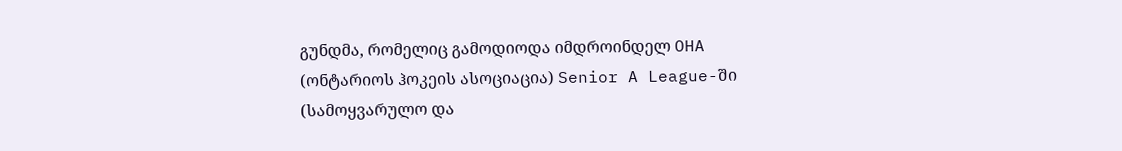გუნდმა, რომელიც გამოდიოდა იმდროინდელ OHA (ონტარიოს ჰოკეის ასოციაცია) Senior A League-ში (სამოყვარულო და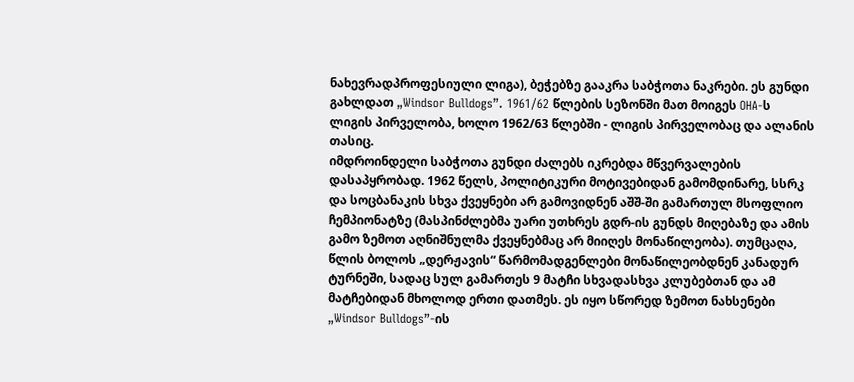ნახევრადპროფესიული ლიგა), ბეჭებზე გააკრა საბჭოთა ნაკრები. ეს გუნდი გახლდათ „Windsor Bulldogs”. 1961/62 წლების სეზონში მათ მოიგეს OHA-ს ლიგის პირველობა, ხოლო 1962/63 წლებში - ლიგის პირველობაც და ალანის თასიც.
იმდროინდელი საბჭოთა გუნდი ძალებს იკრებდა მწვერვალების დასაპყრობად. 1962 წელს, პოლიტიკური მოტივებიდან გამომდინარე, სსრკ და სოცბანაკის სხვა ქვეყნები არ გამოვიდნენ აშშ-ში გამართულ მსოფლიო ჩემპიონატზე (მასპინძლებმა უარი უთხრეს გდრ-ის გუნდს მიღებაზე და ამის გამო ზემოთ აღნიშნულმა ქვეყნებმაც არ მიიღეს მონაწილეობა). თუმცაღა, წლის ბოლოს „დერჟავის“ წარმომადგენლები მონაწილეობდნენ კანადურ ტურნეში, სადაც სულ გამართეს 9 მატჩი სხვადასხვა კლუბებთან და ამ მატჩებიდან მხოლოდ ერთი დათმეს. ეს იყო სწორედ ზემოთ ნახსენები „Windsor Bulldogs”-ის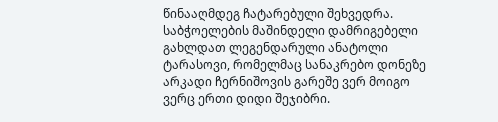წინააღმდეგ ჩატარებული შეხვედრა. საბჭოელების მაშინდელი დამრიგებელი გახლდათ ლეგენდარული ანატოლი ტარასოვი, რომელმაც სანაკრებო დონეზე არკადი ჩერნიშოვის გარეშე ვერ მოიგო ვერც ერთი დიდი შეჯიბრი.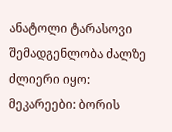ანატოლი ტარასოვი
შემადგენლობა ძალზე ძლიერი იყო: მეკარეები: ბორის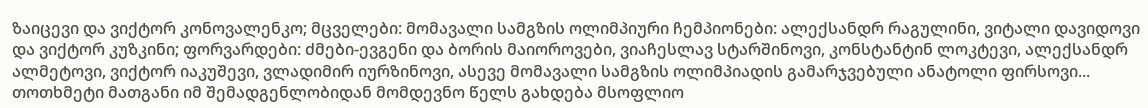ზაიცევი და ვიქტორ კონოვალენკო; მცველები: მომავალი სამგზის ოლიმპიური ჩემპიონები: ალექსანდრ რაგულინი, ვიტალი დავიდოვი და ვიქტორ კუზკინი; ფორვარდები: ძმები-ევგენი და ბორის მაიოროვები, ვიაჩესლავ სტარშინოვი, კონსტანტინ ლოკტევი, ალექსანდრ ალმეტოვი, ვიქტორ იაკუშევი, ვლადიმირ იურზინოვი, ასევე მომავალი სამგზის ოლიმპიადის გამარჯვებული ანატოლი ფირსოვი... თოთხმეტი მათგანი იმ შემადგენლობიდან მომდევნო წელს გახდება მსოფლიო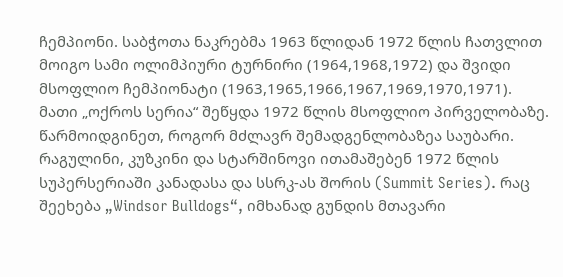ჩემპიონი. საბჭოთა ნაკრებმა 1963 წლიდან 1972 წლის ჩათვლით მოიგო სამი ოლიმპიური ტურნირი (1964,1968,1972) და შვიდი მსოფლიო ჩემპიონატი (1963,1965,1966,1967,1969,1970,1971). მათი „ოქროს სერია“ შეწყდა 1972 წლის მსოფლიო პირველობაზე. წარმოიდგინეთ, როგორ მძლავრ შემადგენლობაზეა საუბარი. რაგულინი, კუზკინი და სტარშინოვი ითამაშებენ 1972 წლის სუპერსერიაში კანადასა და სსრკ-ას შორის (Summit Series). რაც შეეხება „Windsor Bulldogs“, იმხანად გუნდის მთავარი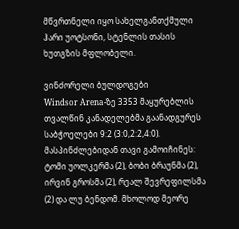მწვრთნელი იყო სახელგანთქმული ჰარი უოტსონი, სტენლის თასის ხუთგზის მფლობელი.

ვინძორელი ბულდოგები
Windsor Arena-ზე 3353 მაყურებლის თვალწინ კანადელებმა გაანადგურეს საბჭოელები 9:2 (3:0,2:2,4:0). მასპინძლებიდან თავი გამოიჩინეს: ტომი უოლკერმა (2), ბობი ბრაუნმა (2), ირვინ გროსმა (2), რეალ შევრეფილსმა (2) და ლუ ბენდომ. მხოლოდ მეორე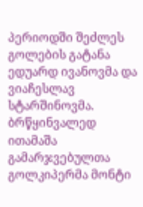პერიოდში შეძლეს გოლების გატანა ედუარდ ივანოვმა და ვიაჩესლავ სტარშინოვმა. ბრწყინვალედ ითამაშა გამარჯვებულთა გოლკიპერმა მონტი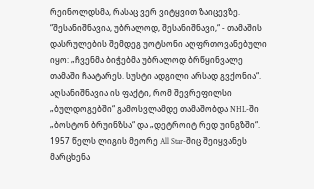რეინოლდსმა, რასაც ვერ ვიტყვით ზაიცევზე. “შესანიშნავია, უბრალოდ, შესანიშნავი,“ - თამაშის დასრულების შემდეგ უოტსონი აღფრთოვანებული იყო: „ჩვენმა ბიჭებმა უბრალოდ ბრწყინვალე თამაში ჩაატარეს. სუსტი ადგილი არსად გვქონია“. აღსანიშნავია ის ფაქტი, რომ შევრეფილსი „ბულდოგებში“ გამოსვლამდე თამაშობდა NHL-ში „ბოსტონ ბრუინზსა“ და „დეტროიტ რედ უინგზში“. 1957 წელს ლიგის მეორე All Star-შიც შეიყვანეს მარცხენა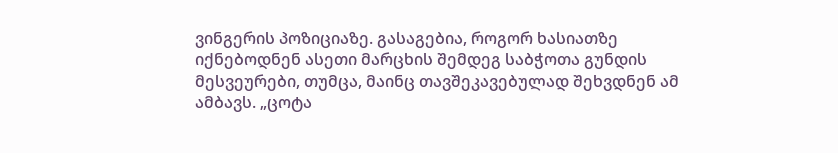ვინგერის პოზიციაზე. გასაგებია, როგორ ხასიათზე იქნებოდნენ ასეთი მარცხის შემდეგ საბჭოთა გუნდის მესვეურები, თუმცა, მაინც თავშეკავებულად შეხვდნენ ამ ამბავს. „ცოტა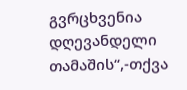გვრცხვენია დღევანდელი თამაშის“,-თქვა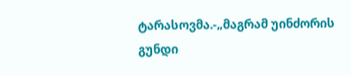ტარასოვმა.-„მაგრამ უინძორის გუნდი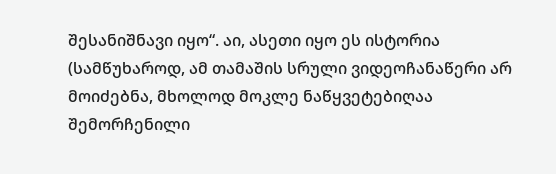შესანიშნავი იყო“. აი, ასეთი იყო ეს ისტორია (სამწუხაროდ, ამ თამაშის სრული ვიდეოჩანაწერი არ მოიძებნა, მხოლოდ მოკლე ნაწყვეტებიღაა შემორჩენილი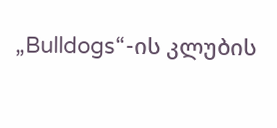„Bulldogs“-ის კლუბის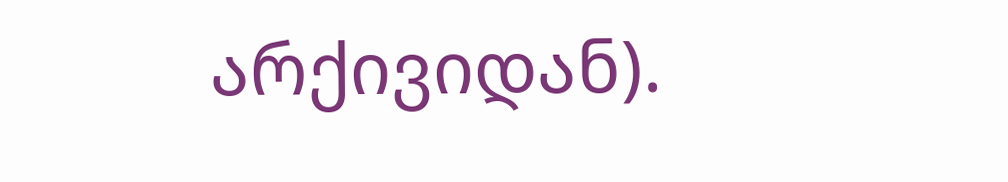არქივიდან).